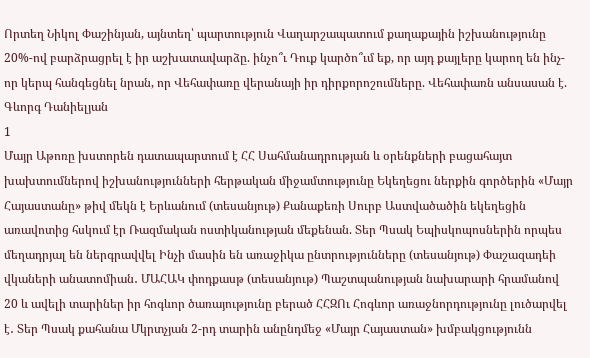Որտեղ Նիկոլ Փաշինյան, այնտեղ՝ պարտություն Վաղարշապատում քաղաքային իշխանությունը 20%-ով բարձրացրել է իր աշխատավարձը. ինչո՞ւ Դուք կարծո՞ւմ եք, որ այդ քայլերը կարող են ինչ-որ կերպ հանգեցնել նրան, որ Վեհափառը վերանայի իր դիրքորոշումները. Վեհափառն անսասան է. Գևորգ Դանիելյան
1
Մայր Աթոռը խստորեն դատապարտում է ՀՀ Սահմանադրության և օրենքների բացահայտ խախտումներով իշխանությունների հերթական միջամտությունը Եկեղեցու ներքին գործերին «Մայր Հայաստանը» թիվ մեկն է Երևանում (տեսանյութ) Քանաքեռի Սուրբ Աստվածածին եկեղեցին առավոտից հսկում էր Ռազմական ոստիկանության մեքենան. Տեր Պսակ Եպիսկոպոսներին որպես մեղադրյալ են ներգրավվել Ինչի մասին են առաջիկա ընտրությունները (տեսանյութ) Փաշազադեի վկաների անատոմիան․ ՄԱՀԱԿ փոդքասթ (տեսանյութ) Պաշտպանության նախարարի հրամանով 20 և ավելի տարիներ իր հոգևոր ծառայությունը բերած ՀՀԶՈւ Հոգևոր առաջնորդությունը լուծարվել է․ Տեր Պսակ քահանա Մկրտչյան 2-րդ տարին անընդմեջ «Մայր Հայաստան» խմբակցությունն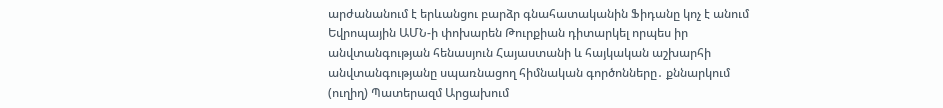արժանանում է երևանցու բարձր գնահատականին Ֆիդանը կոչ է անում Եվրոպային ԱՄՆ-ի փոխարեն Թուրքիան դիտարկել որպես իր անվտանգության հենասյուն Հայաստանի և հայկական աշխարհի անվտանգությանը սպառնացող հիմնական գործոնները․ քննարկում (ուղիղ) Պատերազմ Արցախում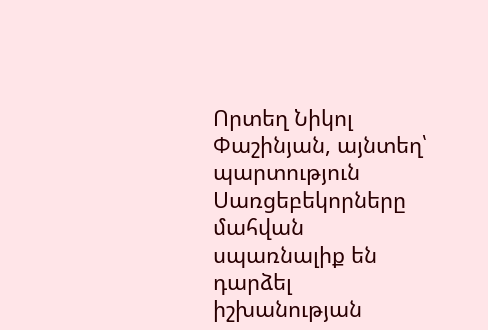Որտեղ Նիկոլ Փաշինյան, այնտեղ՝ պարտություն Սառցեբեկորները մահվան սպառնալիք են դարձել իշխանության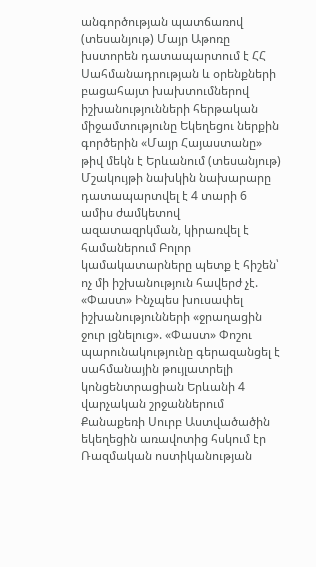անգործության պատճառով (տեսանյութ) Մայր Աթոռը խստորեն դատապարտում է ՀՀ Սահմանադրության և օրենքների բացահայտ խախտումներով իշխանությունների հերթական միջամտությունը Եկեղեցու ներքին գործերին «Մայր Հայաստանը» թիվ մեկն է Երևանում (տեսանյութ) Մշակույթի նախկին նախարարը դատապարտվել է 4 տարի 6 ամիս ժամկետով ազատազրկման, կիրառվել է համաներում Բոլոր կամակատարները պետք է հիշեն՝ ոչ մի իշխանություն հավերժ չէ. «Փաստ» Ինչպես խուսափել իշխանությունների «ջրաղացին ջուր լցնելուց». «Փաստ» Փոշու պարունակությունը գերազանցել է սահմանային թույլատրելի կոնցենտրացիան Երևանի 4 վարչական շրջաններում Քանաքեռի Սուրբ Աստվածածին եկեղեցին առավոտից հսկում էր Ռազմական ոստիկանության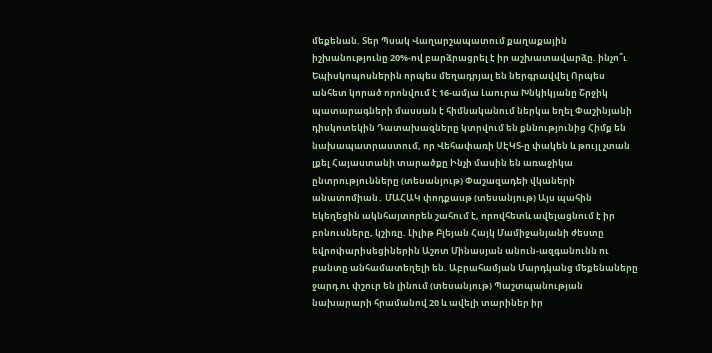մեքենան. Տեր Պսակ Վաղարշապատում քաղաքային իշխանությունը 20%-ով բարձրացրել է իր աշխատավարձը. ինչո՞ւ Եպիսկոպոսներին որպես մեղադրյալ են ներգրավվել Որպես անհետ կորած որոնվում է 16-ամյա Լաուրա Խնկիկյանը Շրջիկ պատարագների մասսան է հիմնականում ներկա եղել Փաշինյանի դիսկոտեկին Դատախազները կտրվում են քննությունից Հիմք են նախապատրաստում, որ Վեհափառի ՍԷԿՏ-ը փակեն և թույլ չտան լքել Հայաստանի տարածքը Ինչի մասին են առաջիկա ընտրությունները (տեսանյութ) Փաշազադեի վկաների անատոմիան․ ՄԱՀԱԿ փոդքասթ (տեսանյութ) Այս պահին եկեղեցին ակնհայտորեն շահում է, որովհետև ավելացնում է իր բոնուսները, կշիռը. Լիլիթ Բլեյան Հայկ Մամիջանյանի ժեստը եվրոփարիսեցիներին Աշոտ Մինասյան անուն-ազգանունն ու բանտը անհամատեղելի են. Աբրահամյան Մարդկանց մեքենաները ջարդ ու փշուր են լինում (տեսանյութ) Պաշտպանության նախարարի հրամանով 20 և ավելի տարիներ իր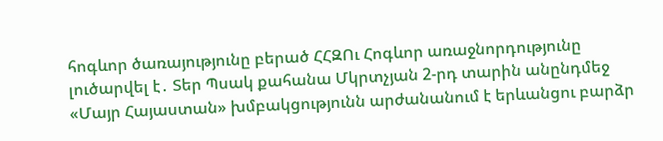հոգևոր ծառայությունը բերած ՀՀԶՈւ Հոգևոր առաջնորդությունը լուծարվել է․ Տեր Պսակ քահանա Մկրտչյան 2-րդ տարին անընդմեջ «Մայր Հայաստան» խմբակցությունն արժանանում է երևանցու բարձր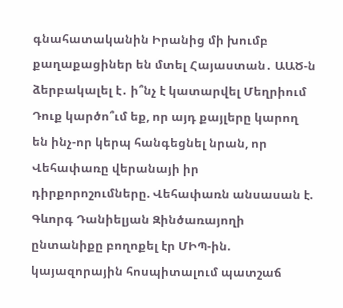գնահատականին Իրանից մի խումբ քաղաքացիներ են մտել Հայաստան․ ԱԱԾ-ն ձերբակալել է․ ի՞նչ է կատարվել Մեղրիում Դուք կարծո՞ւմ եք, որ այդ քայլերը կարող են ինչ-որ կերպ հանգեցնել նրան, որ Վեհափառը վերանայի իր դիրքորոշումները. Վեհափառն անսասան է. Գևորգ Դանիելյան Զինծառայողի ընտանիքը բողոքել էր ՄԻՊ-ին. կայազորային հոսպիտալում պատշաճ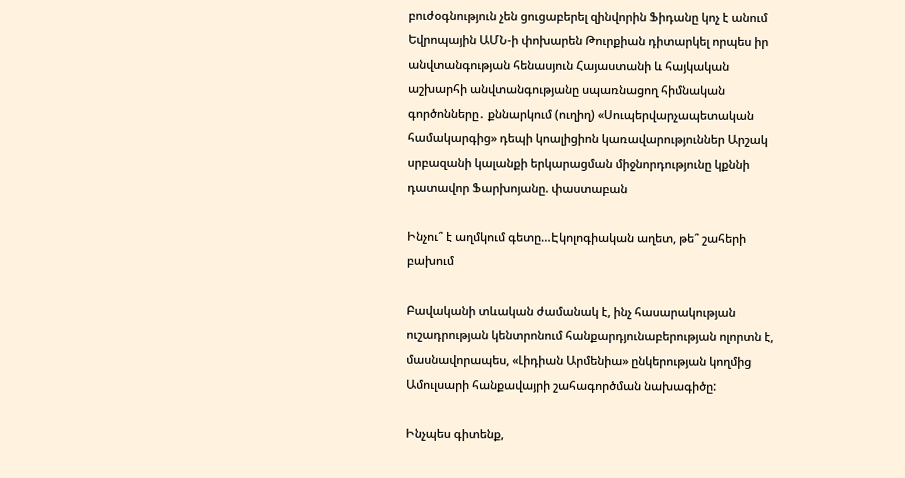բուժօգնություն չեն ցուցաբերել զինվորին Ֆիդանը կոչ է անում Եվրոպային ԱՄՆ-ի փոխարեն Թուրքիան դիտարկել որպես իր անվտանգության հենասյուն Հայաստանի և հայկական աշխարհի անվտանգությանը սպառնացող հիմնական գործոնները․ քննարկում (ուղիղ) «Սուպերվարչապետական համակարգից» դեպի կոալիցիոն կառավարություններ Արշակ սրբազանի կալանքի երկարացման միջնորդությունը կքննի դատավոր Ֆարխոյանը. փաստաբան

Ինչու՞ է աղմկում գետը…Էկոլոգիական աղետ, թե՞ շահերի բախում

Բավականի տևական ժամանակ է, ինչ հասարակության ուշադրության կենտրոնում հանքարդյունաբերության ոլորտն է, մասնավորապես, «Լիդիան Արմենիա» ընկերության կողմից Ամուլսարի հանքավայրի շահագործման նախագիծը:

Ինչպես գիտենք,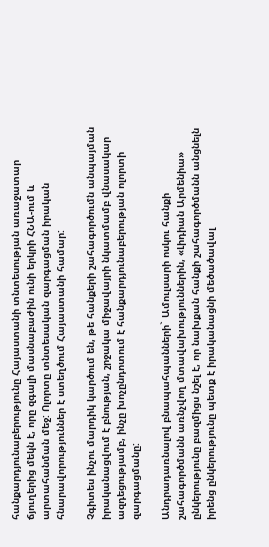հանքարդյունաբերությունը Հայաստանի տնտեսության առաջատար ճյուղերից մեկն է, որը զգալի մասնաբաժին ունի երկրի ՀՆԱ-ում և արտահանման մեջ: Ոլորտը տնտեսական զարգացման իրական հնարավորություններ է ստեղծում Հայաստանի համար:

Չգիտես ինչու մարդիկ կարծում են, թե հանքերի շահագործումն անպայման իրականացվում է բնության, շրջակա միջավայրի նկատմամբ վնասակար ազդեցությամբ, ինչը խոչընդոտում է հանքարդյունաբերության ոլորտի զարգացմանը:

Անդրադառնալով բնապահպանների` Ամուլսարի ոսկու հանքի շահագործմանն առնչվող մտավախություններին, «Լիդիան Արմենիա» ընկերությունը բազմիցս նշել է, որ նախքան հանքի շահագործմանն անցնելն իրենց ընկերությունը պետք է իրականացնի մեծածավալ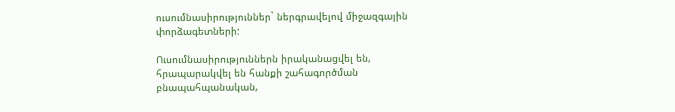ուսումնասիրություններ` ներգրավելով միջազգային փորձագետների:

Ուսումնասիրություններն իրականացվել են, հրապարակվել են հանքի շահագործման բնապահպանական,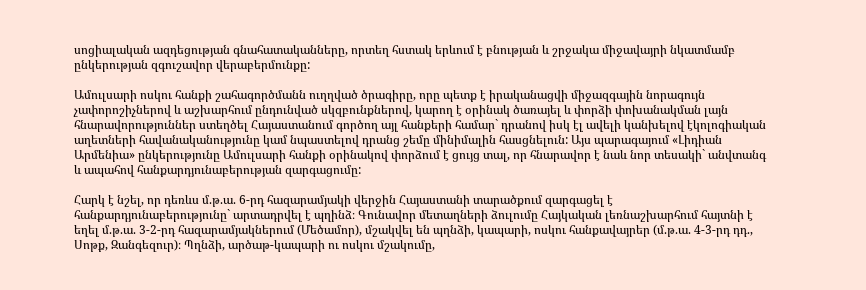սոցիալական ազդեցության գնահատականները, որտեղ հստակ երևում է բնության և շրջակա միջավայրի նկատմամբ ընկերության զգուշավոր վերաբերմունքը:

Ամուլսարի ոսկու հանքի շահագործմանն ուղղված ծրագիրը, որը պետք է իրականացվի միջազգային նորագույն չափորոշիչներով և աշխարհում ընդունված սկզբունքներով, կարող է օրինակ ծառայել և փորձի փոխանակման լայն հնարավորություններ ստեղծել Հայաստանում գործող այլ հանքերի համար` դրանով իսկ էլ ավելի կանխելով էկոլոգիական աղետների հավանականությունը կամ նպաստելով դրանց շեմը մինիմալին հասցնելուն: Այս պարագայում «Լիդիան Արմենիա» ընկերությունը Ամուլսարի հանքի օրինակով փորձում է ցույց տալ, որ հնարավոր է նաև նոր տեսակի` անվտանգ և ապահով հանքարդյունաբերության զարգացումը:

Հարկ է նշել, որ դեռևս մ.թ.ա. 6-րդ հազարամյակի վերջին Հայաստանի տարածքում զարգացել է հանքարդյունաբերությունը` արտադրվել է պղինձ։ Գունավոր մետաղների ձուլումը Հայկական լեռնաշխարհում հայտնի է եղել մ.թ.ա. 3-2-րդ հազարամյակներում (Մեծամոր), մշակվել են պղնձի, կապարի, ոսկու հանքավայրեր (մ.թ.ա. 4-3-րդ դդ., Սոթք, Զանգեզուր)։ Պղնձի, արծաթ-կապարի ու ոսկու մշակումը,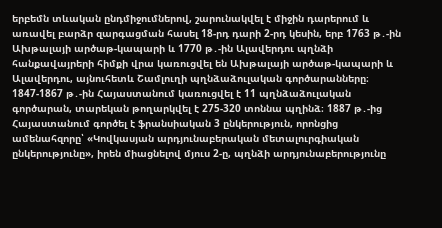երբեմն տևական ընդմիջումներով, շարունակվել է միջին դարերում և առավել բարձր զարգացման հասել 18-րդ դարի 2-րդ կեսին, երբ 1763 թ․-ին Ախթալայի արծաթ-կապարի և 1770 թ․-ին Ալավերդու պղնձի հանքավայրերի հիմքի վրա կառուցվել են Ախթալայի արծաթ-կապարի և Ալավերդու, այնուհետև Շամլուղի պղնձաձուլական գործարանները։ 1847-1867 թ․-ին Հայաստանում կառուցվել է 11 պղնձաձուլական գործարան, տարեկան թողարկվել է 275-320 տոննա պղինձ։ 1887 թ․-ից Հայաստանում գործել է ֆրանսիական 3 ընկերություն, որոնցից ամենահզորը՝ «Կովկասյան արդյունաբերական մետալուրգիական ընկերությունը», իրեն միացնելով մյուս 2-ը, պղնձի արդյունաբերությունը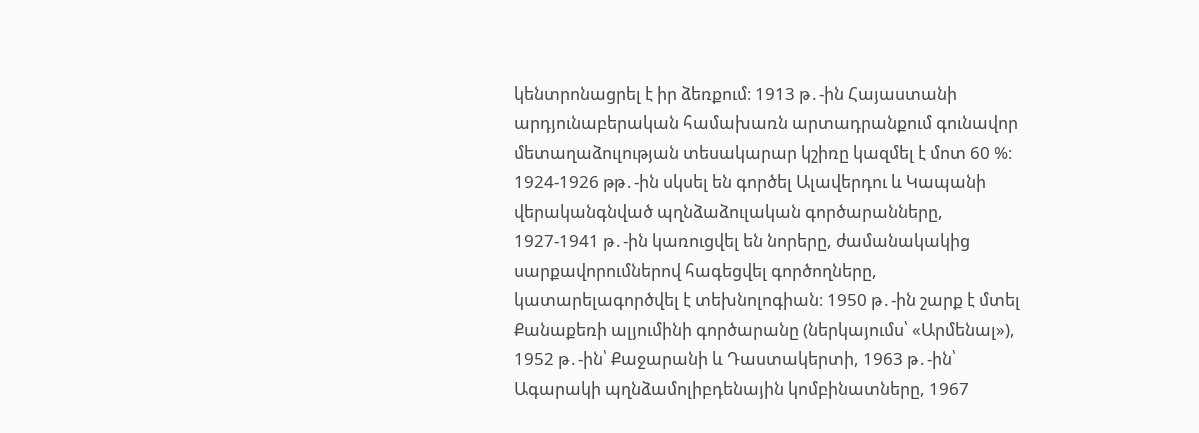կենտրոնացրել է իր ձեռքում։ 1913 թ․-ին Հայաստանի արդյունաբերական համախառն արտադրանքում գունավոր մետաղաձուլության տեսակարար կշիռը կազմել է մոտ 60 %։ 1924-1926 թթ․-ին սկսել են գործել Ալավերդու և Կապանի վերականգնված պղնձաձուլական գործարանները, 1927-1941 թ․-ին կառուցվել են նորերը, ժամանակակից սարքավորումներով հագեցվել գործողները, կատարելագործվել է տեխնոլոգիան։ 1950 թ․-ին շարք է մտել Քանաքեռի ալյումինի գործարանը (ներկայումս՝ «Արմենալ»), 1952 թ․-ին՝ Քաջարանի և Դաստակերտի, 1963 թ․-ին՝ Ագարակի պղնձամոլիբդենային կոմբինատները, 1967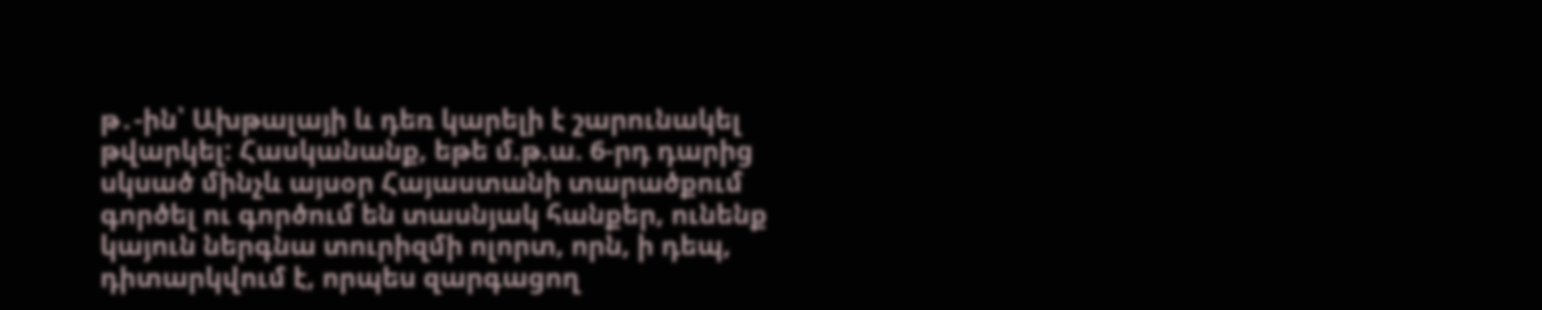թ․-ին՝ Ախթալայի և դեռ կարելի է շարունակել թվարկել: Հասկանանք, եթե մ.թ.ա. 6-րդ դարից սկսած մինչև այսօր Հայաստանի տարածքում գործել ու գործում են տասնյակ հանքեր, ունենք կայուն ներգնա տուրիզմի ոլորտ, որն, ի դեպ, դիտարկվում է, որպես զարգացող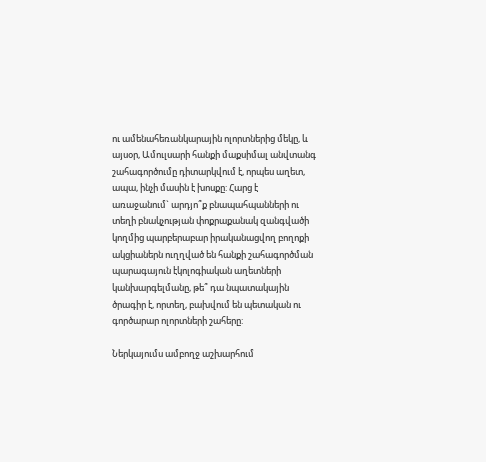ու ամենահեռանկարային ոլորտներից մեկը, և այսօր, Ամուլսարի հանքի մաքսիմալ անվտանգ շահագործումը դիտարկվում է, որպես աղետ, ապա, ինչի մասին է խոսքը: Հարց է առաջանում` արդյո՞ք բնապահպանների ու տեղի բնակչության փոքրաքանակ զանգվածի կողմից պարբերաբար իրականացվող բողոքի ակցիաներն ուղղված են հանքի շահագործման պարագայուն էկոլոգիական աղետների կանխարգելմանը, թե՞ դա նպատակային ծրագիր է, որտեղ, բախվում են պետական ու գործարար ոլորտների շահերը:

Ներկայումս ամբողջ աշխարհում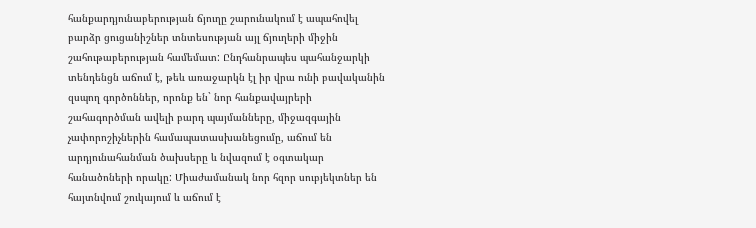հանքարդյունաբերության ճյուղը շարունակում է ապահովել բարձր ցուցանիշներ տնտեսության այլ ճյուղերի միջին շահութաբերության համեմատ: Ընդհանրապես պահանջարկի տենդենցն աճում է, թեև առաջարկն էլ իր վրա ունի բավականին զսպող գործոններ, որոնք են` նոր հանքավայրերի շահագործման ավելի բարդ պայմանները, միջազգային չափորոշիչներին համապատասխանեցումը, աճում են արդյունահանման ծախսերը և նվազում է օգտակար հանածոների որակը: Միաժամանակ նոր հզոր սուբյեկտներ են հայտնվում շուկայում և աճում է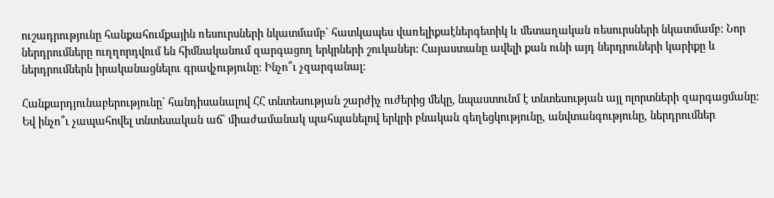ուշադրությունը հանքահումքային ռեսուրսների նկատմամբ` հատկապես վառելիքաէներգետիկ և մետաղական ռեսուրսների նկատմամբ: Նոր ներդրումները ուղղորդվում են հիմնականում զարգացող երկրների շուկաներ: Հայաստանը ավելի քան ունի այդ ներդրուների կարիքը և ներդրումներն իրականացնելու գրավչությունը: Ինչո՞ւ չզարգանալ:

Հանքարդյունաբերությունը` հանդիսանալով ՀՀ տնտեսության շարժիչ ուժերից մեկը, նպաստունմ է տնտեսության այլ ոլորտների զարգացմանը: Եվ ինչո՞ւ չապահովել տնտեսական աճ` միաժամանակ պահպանելով երկրի բնական գեղեցկությունը, անվտանգությունը, ներդրումներ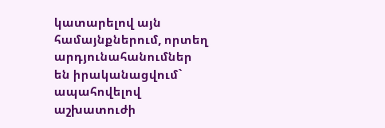կատարելով այն համայնքներում, որտեղ արդյունահանումներ են իրականացվում` ապահովելով աշխատուժի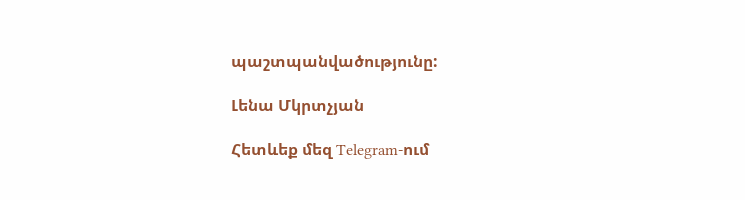պաշտպանվածությունը:

Լենա Մկրտչյան

Հետևեք մեզ Telegram-ում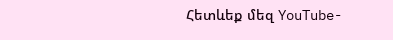Հետևեք մեզ YouTube-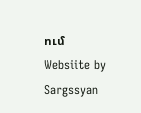ում
Websiite by Sargssyan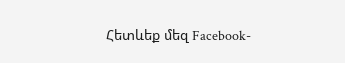Հետևեք մեզ Facebook-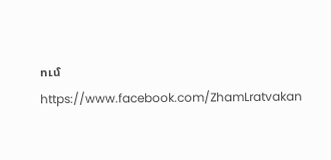ում https://www.facebook.com/ZhamLratvakan